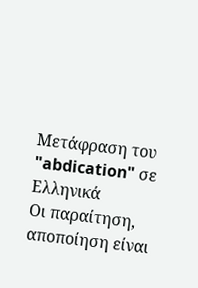Μετάφραση του "abdication" σε Ελληνικά
Οι παραίτηση, αποποίηση είναι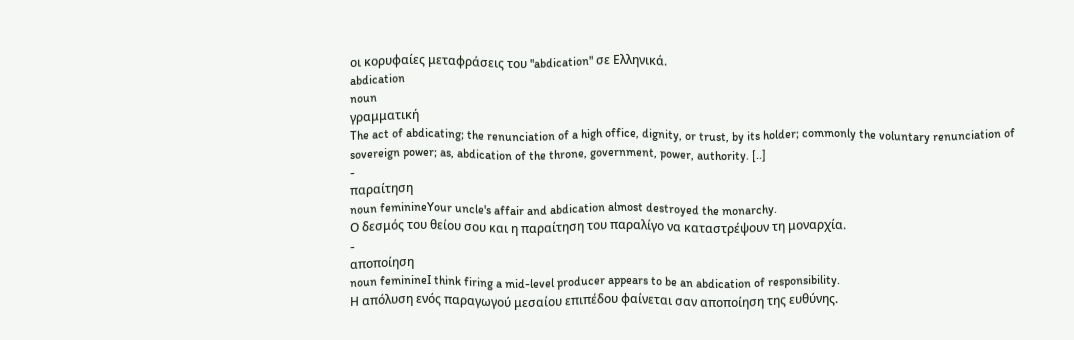οι κορυφαίες μεταφράσεις του "abdication" σε Ελληνικά.
abdication
noun
γραμματική
The act of abdicating; the renunciation of a high office, dignity, or trust, by its holder; commonly the voluntary renunciation of sovereign power; as, abdication of the throne, government, power, authority. [..]
-
παραίτηση
noun feminineYour uncle's affair and abdication almost destroyed the monarchy.
Ο δεσμός του θείου σου και η παραίτηση του παραλίγο να καταστρέψουν τη μοναρχία.
-
αποποίηση
noun feminineI think firing a mid-level producer appears to be an abdication of responsibility.
Η απόλυση ενός παραγωγού μεσαίου επιπέδου φαίνεται σαν αποποίηση της ευθύνης.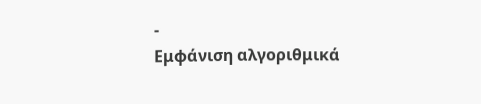-
Εμφάνιση αλγοριθμικά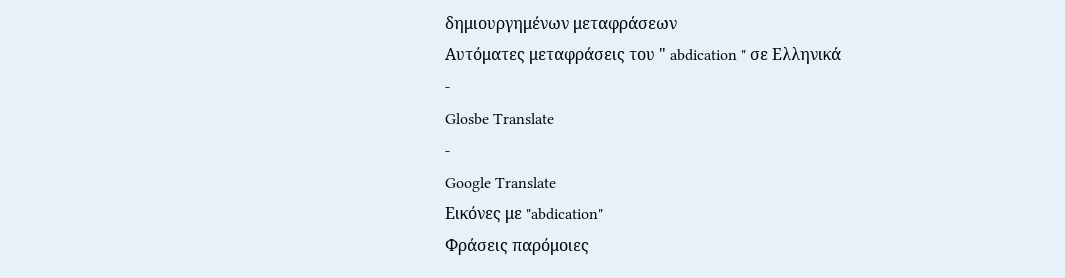δημιουργημένων μεταφράσεων
Αυτόματες μεταφράσεις του " abdication " σε Ελληνικά
-
Glosbe Translate
-
Google Translate
Εικόνες με "abdication"
Φράσεις παρόμοιες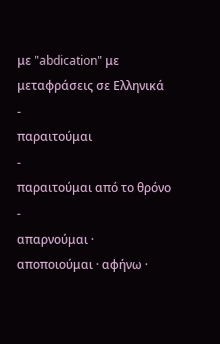με "abdication" με μεταφράσεις σε Ελληνικά
-
παραιτούμαι
-
παραιτούμαι από το θρόνο
-
απαρνούμαι · αποποιούμαι · αφήνω ·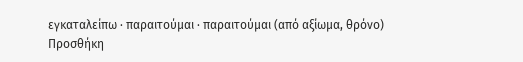εγκαταλείπω · παραιτούμαι · παραιτούμαι (από αξίωμα, θρόνο)
Προσθήκη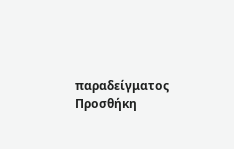παραδείγματος
Προσθήκη